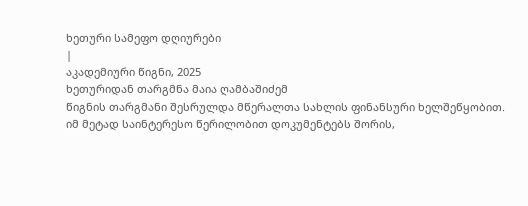ხეთური სამეფო დღიურები
|
აკადემიური წიგნი, 2025
ხეთურიდან თარგმნა მაია ღამბაშიძემ
წიგნის თარგმანი შესრულდა მწერალთა სახლის ფინანსური ხელშეწყობით.
იმ მეტად საინტერესო წერილობით დოკუმენტებს შორის,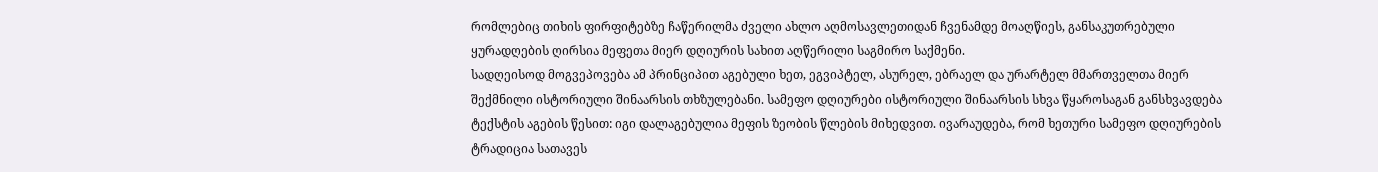რომლებიც თიხის ფირფიტებზე ჩაწერილმა ძველი ახლო აღმოსავლეთიდან ჩვენამდე მოაღწიეს, განსაკუთრებული ყურადღების ღირსია მეფეთა მიერ დღიურის სახით აღწერილი საგმირო საქმენი.
სადღეისოდ მოგვეპოვება ამ პრინციპით აგებული ხეთ, ეგვიპტელ, ასურელ, ებრაელ და ურარტელ მმართველთა მიერ შექმნილი ისტორიული შინაარსის თხზულებანი. სამეფო დღიურები ისტორიული შინაარსის სხვა წყაროსაგან განსხვავდება ტექსტის აგების წესით: იგი დალაგებულია მეფის ზეობის წლების მიხედვით. ივარაუდება, რომ ხეთური სამეფო დღიურების ტრადიცია სათავეს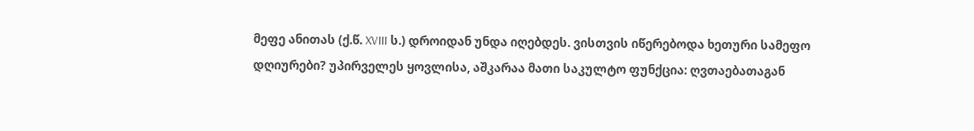მეფე ანითას (ქ.წ. XVIII ს.) დროიდან უნდა იღებდეს. ვისთვის იწერებოდა ხეთური სამეფო დღიურები? უპირველეს ყოვლისა, აშკარაა მათი საკულტო ფუნქცია: ღვთაებათაგან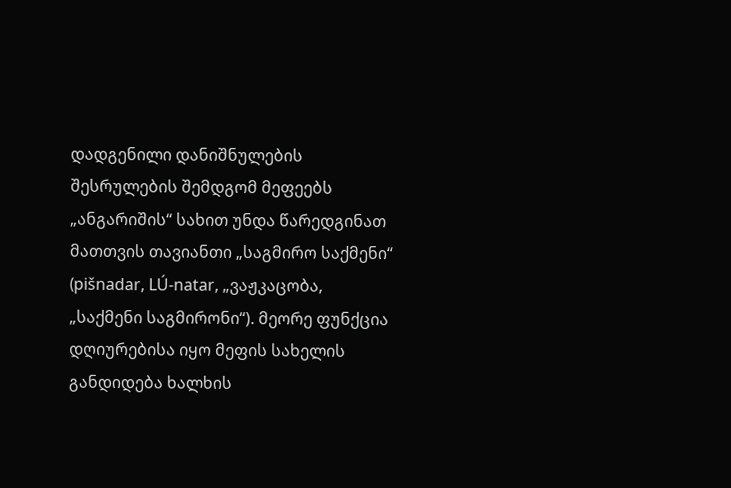დადგენილი დანიშნულების შესრულების შემდგომ მეფეებს „ანგარიშის“ სახით უნდა წარედგინათ მათთვის თავიანთი „საგმირო საქმენი“ (pišnadar, LÚ-natar, „ვაჟკაცობა, „საქმენი საგმირონი“). მეორე ფუნქცია დღიურებისა იყო მეფის სახელის განდიდება ხალხის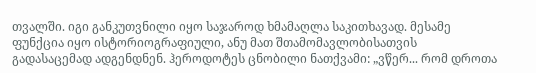თვალში. იგი განკუთვნილი იყო საჯაროდ ხმამაღლა საკითხავად. მესამე ფუნქცია იყო ისტორიოგრაფიული, ანუ მათ შთამომავლობისათვის გადასაცემად ადგენდნენ. ჰეროდოტეს ცნობილი ნათქვამი: „ვწერ... რომ დროთა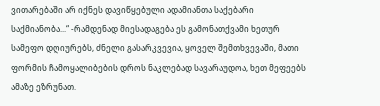ვითარებაში არ იქნეს დავიწყებული ადამიანთა საქებარი საქმიანობა...“ -რამდენად მიესადაგება ეს გამონათქვამი ხეთურ სამეფო დღიურებს, ძნელი გასარკვევია, ყოველ შემთხვევაში, მათი ფორმის ჩამოყალიბების დროს ნაკლებად სავარაუდოა, ხეთ მეფეებს ამაზე ეზრუნათ.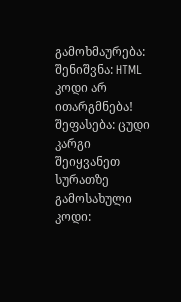გამოხმაურება: შენიშვნა: HTML კოდი არ ითარგმნება!
შეფასება: ცუდი კარგი
შეიყვანეთ სურათზე გამოსახული კოდი: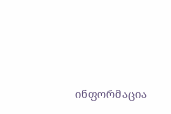ინფორმაცია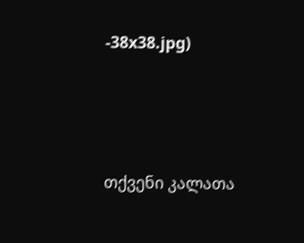-38x38.jpg)




თქვენი კალათა